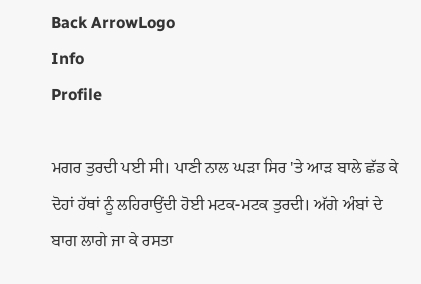Back ArrowLogo
Info
Profile

ਮਗਰ ਤੁਰਦੀ ਪਈ ਸੀ। ਪਾਣੀ ਨਾਲ ਘੜਾ ਸਿਰ 'ਤੇ ਆੜ ਬਾਲੇ ਛੱਡ ਕੇ ਦੋਹਾਂ ਹੱਥਾਂ ਨੂੰ ਲਹਿਰਾਉਂਦੀ ਹੋਈ ਮਟਕ-ਮਟਕ ਤੁਰਦੀ। ਅੱਗੇ ਅੰਬਾਂ ਦੇ ਬਾਗ ਲਾਗੇ ਜਾ ਕੇ ਰਸਤਾ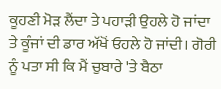ਕੂਹਣੀ ਮੋੜ ਲੈਂਦਾ ਤੇ ਪਹਾੜੀ ਉਹਲੇ ਹੋ ਜਾਂਦਾ ਤੇ ਕੂੰਜਾਂ ਦੀ ਡਾਰ ਅੱਖੋਂ ਓਹਲੇ ਹੋ ਜਾਂਦੀ। ਗੋਰੀ ਨੂੰ ਪਤਾ ਸੀ ਕਿ ਮੈਂ ਚੁਬਾਰੇ 'ਤੇ ਬੈਠਾ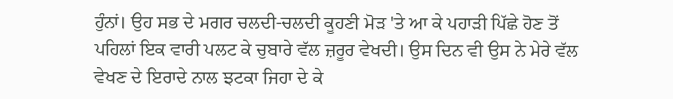ਹੁੰਨਾਂ। ਉਹ ਸਭ ਦੇ ਮਗਰ ਚਲਦੀ-ਚਲਦੀ ਕੂਹਣੀ ਮੋੜ 'ਤੇ ਆ ਕੇ ਪਹਾੜੀ ਪਿੱਛੇ ਹੋਣ ਤੋਂ ਪਹਿਲਾਂ ਇਕ ਵਾਰੀ ਪਲਟ ਕੇ ਚੁਬਾਰੇ ਵੱਲ ਜ਼ਰੂਰ ਵੇਖਦੀ। ਉਸ ਦਿਨ ਵੀ ਉਸ ਨੇ ਮੇਰੇ ਵੱਲ ਵੇਖਣ ਦੇ ਇਰਾਦੇ ਨਾਲ ਝਟਕਾ ਜਿਹਾ ਦੇ ਕੇ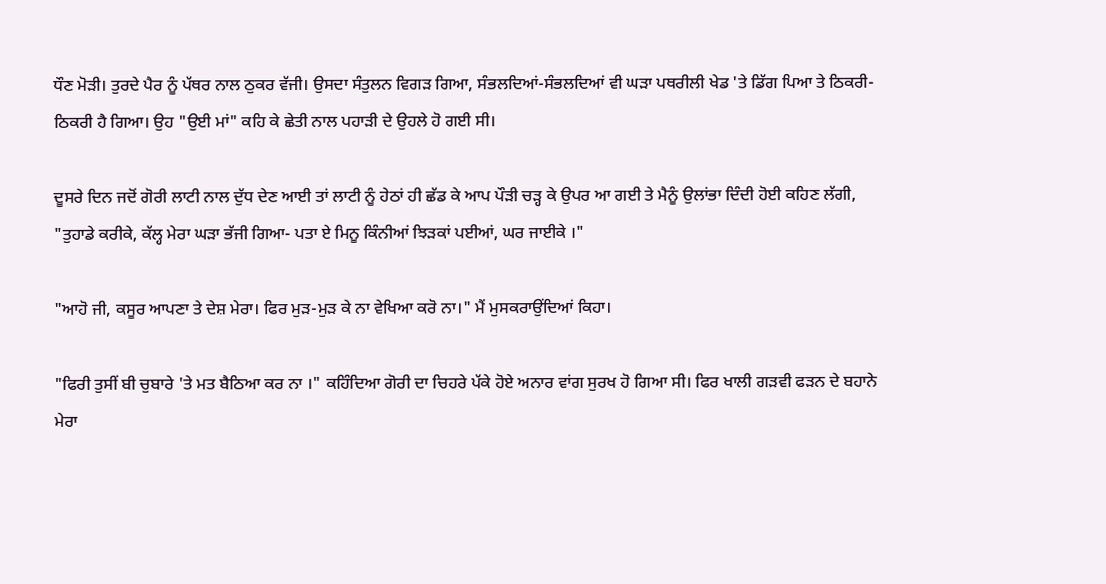ਧੌਣ ਮੋੜੀ। ਤੁਰਦੇ ਪੈਰ ਨੂੰ ਪੱਥਰ ਨਾਲ ਠੁਕਰ ਵੱਜੀ। ਉਸਦਾ ਸੰਤੁਲਨ ਵਿਗੜ ਗਿਆ, ਸੰਭਲਦਿਆਂ-ਸੰਭਲਦਿਆਂ ਵੀ ਘੜਾ ਪਥਰੀਲੀ ਖੇਡ 'ਤੇ ਡਿੱਗ ਪਿਆ ਤੇ ਠਿਕਰੀ-ਠਿਕਰੀ ਹੈ ਗਿਆ। ਉਹ "ਉਈ ਮਾਂ" ਕਹਿ ਕੇ ਛੇਤੀ ਨਾਲ ਪਹਾੜੀ ਦੇ ਉਹਲੇ ਹੋ ਗਈ ਸੀ।

ਦੂਸਰੇ ਦਿਨ ਜਦੋਂ ਗੋਰੀ ਲਾਟੀ ਨਾਲ ਦੁੱਧ ਦੇਣ ਆਈ ਤਾਂ ਲਾਟੀ ਨੂੰ ਹੇਠਾਂ ਹੀ ਛੱਡ ਕੇ ਆਪ ਪੌੜੀ ਚੜ੍ਹ ਕੇ ਉਪਰ ਆ ਗਈ ਤੇ ਮੈਨੂੰ ਉਲਾਂਭਾ ਦਿੰਦੀ ਹੋਈ ਕਹਿਣ ਲੱਗੀ, "ਤੁਹਾਡੇ ਕਰੀਕੇ, ਕੱਲ੍ਹ ਮੇਰਾ ਘੜਾ ਭੱਜੀ ਗਿਆ- ਪਤਾ ਏ ਮਿਨੂ ਕਿੰਨੀਆਂ ਝਿੜਕਾਂ ਪਈਆਂ, ਘਰ ਜਾਈਕੇ ।"

"ਆਹੋ ਜੀ, ਕਸੂਰ ਆਪਣਾ ਤੇ ਦੇਸ਼ ਮੇਰਾ। ਫਿਰ ਮੁੜ-ਮੁੜ ਕੇ ਨਾ ਵੇਖਿਆ ਕਰੋ ਨਾ।" ਮੈਂ ਮੁਸਕਰਾਉਂਦਿਆਂ ਕਿਹਾ।

"ਫਿਰੀ ਤੁਸੀਂ ਬੀ ਚੁਬਾਰੇ 'ਤੇ ਮਤ ਬੈਠਿਆ ਕਰ ਨਾ ।" ਕਹਿੰਦਿਆ ਗੋਰੀ ਦਾ ਚਿਹਰੇ ਪੱਕੇ ਹੋਏ ਅਨਾਰ ਵਾਂਗ ਸੁਰਖ ਹੋ ਗਿਆ ਸੀ। ਫਿਰ ਖਾਲੀ ਗੜਵੀ ਫੜਨ ਦੇ ਬਹਾਨੇ ਮੇਰਾ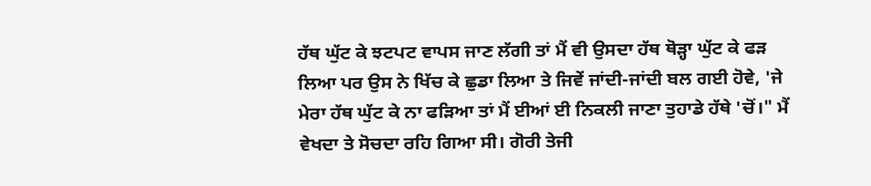ਹੱਥ ਘੁੱਟ ਕੇ ਝਟਪਟ ਵਾਪਸ ਜਾਣ ਲੱਗੀ ਤਾਂ ਮੈਂ ਵੀ ਉਸਦਾ ਹੱਥ ਥੋੜ੍ਹਾ ਘੁੱਟ ਕੇ ਫੜ ਲਿਆ ਪਰ ਉਸ ਨੇ ਖਿੱਚ ਕੇ ਛੁਡਾ ਲਿਆ ਤੇ ਜਿਵੇਂ ਜਾਂਦੀ-ਜਾਂਦੀ ਬਲ ਗਈ ਹੋਵੇ, 'ਜੇ ਮੇਰਾ ਹੱਥ ਘੁੱਟ ਕੇ ਨਾ ਫੜਿਆ ਤਾਂ ਮੈਂ ਈਆਂ ਈ ਨਿਕਲੀ ਜਾਣਾ ਤੁਹਾਡੇ ਹੱਥੇ 'ਚੋਂ।" ਮੈਂ ਵੇਖਦਾ ਤੇ ਸੋਚਦਾ ਰਹਿ ਗਿਆ ਸੀ। ਗੋਰੀ ਤੇਜੀ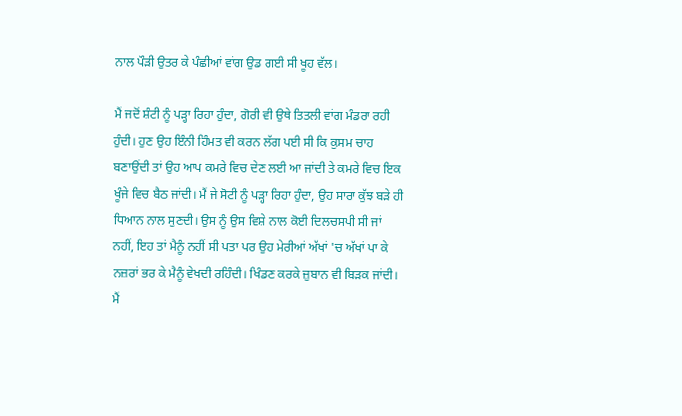ਨਾਲ ਪੌੜੀ ਉਤਰ ਕੇ ਪੰਛੀਆਂ ਵਾਂਗ ਉਡ ਗਈ ਸੀ ਖੂਹ ਵੱਲ।

ਮੈਂ ਜਦੋਂ ਸ਼ੰਟੀ ਨੂੰ ਪੜ੍ਹਾ ਰਿਹਾ ਹੁੰਦਾ, ਗੋਰੀ ਵੀ ਉਥੇ ਤਿਤਲੀ ਵਾਂਗ ਮੰਡਰਾ ਰਹੀ ਹੁੰਦੀ। ਹੁਣ ਉਹ ਇੰਨੀ ਹਿੰਮਤ ਵੀ ਕਰਨ ਲੱਗ ਪਈ ਸੀ ਕਿ ਕੁਸਮ ਚਾਹ ਬਣਾਉਂਦੀ ਤਾਂ ਉਹ ਆਪ ਕਮਰੇ ਵਿਚ ਦੇਣ ਲਈ ਆ ਜਾਂਦੀ ਤੇ ਕਮਰੇ ਵਿਚ ਇਕ ਖੂੰਜੇ ਵਿਚ ਬੈਠ ਜਾਂਦੀ। ਮੈਂ ਜੇ ਸੋਟੀ ਨੂੰ ਪੜ੍ਹਾ ਰਿਹਾ ਹੁੰਦਾ, ਉਹ ਸਾਰਾ ਕੁੱਝ ਬੜੇ ਹੀ ਧਿਆਨ ਨਾਲ ਸੁਣਦੀ। ਉਸ ਨੂੰ ਉਸ ਵਿਸ਼ੇ ਨਾਲ ਕੋਈ ਦਿਲਚਸਪੀ ਸੀ ਜਾਂ ਨਹੀਂ, ਇਹ ਤਾਂ ਮੈਨੂੰ ਨਹੀਂ ਸੀ ਪਤਾ ਪਰ ਉਹ ਮੇਰੀਆਂ ਅੱਖਾਂ 'ਚ ਅੱਖਾਂ ਪਾ ਕੇ ਨਜ਼ਰਾਂ ਭਰ ਕੇ ਮੈਨੂੰ ਵੇਖਦੀ ਰਹਿੰਦੀ। ਖਿੰਡਣ ਕਰਕੇ ਜ਼ੁਬਾਨ ਵੀ ਬਿੜਕ ਜਾਂਦੀ। ਮੈਂ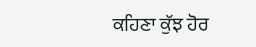ਕਹਿਣਾ ਕੁੱਝ ਹੋਰ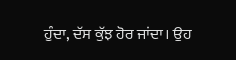ਹੁੰਦਾ, ਦੱਸ ਕੁੱਝ ਹੋਰ ਜਾਂਦਾ। ਉਹ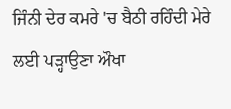ਜਿੰਨੀ ਦੇਰ ਕਮਰੇ 'ਚ ਬੈਠੀ ਰਹਿੰਦੀ ਮੇਰੇ ਲਈ ਪੜ੍ਹਾਉਣਾ ਔਖਾ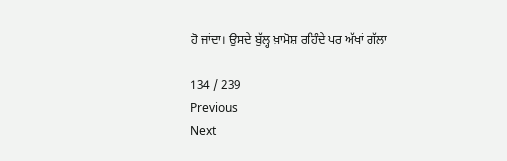ਹੋ ਜਾਂਦਾ। ਉਸਦੇ ਬੁੱਲ੍ਹ ਖ਼ਾਮੋਸ਼ ਰਹਿੰਦੇ ਪਰ ਅੱਖਾਂ ਗੱਲਾ

134 / 239
Previous
Next